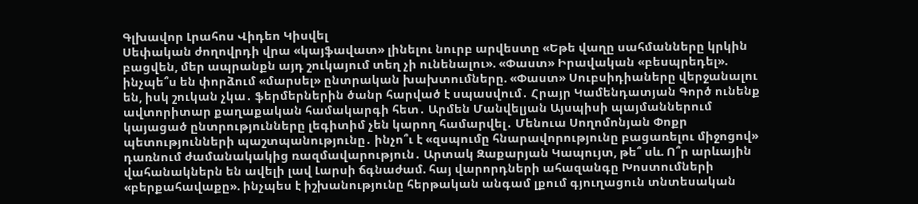Գլխավոր Լրահոս Վիդեո Կիսվել
Սեփական ժողովրդի վրա «կայֆավատ» լինելու նուրբ արվեստը «Եթե վաղը սահմանները կրկին բացվեն, մեր ապրանքն այդ շուկայում տեղ չի ունենալու». «Փաստ» Իրավական «բեսպրեդել». ինչպե՞ս են փորձում «մարսել» ընտրական խախտումները. «Փաստ» Սուբսիդիաները վերջանալու են, իսկ շուկան չկա․ ֆերմերներին ծանր հարված է սպասվում․ Հրայր Կամենդատյան Գործ ունենք ավտորիտար քաղաքական համակարգի հետ․ Արմեն Մանվելյան Այսպիսի պայմաններում կայացած ընտրությունները լեգիտիմ չեն կարող համարվել․ Մենուա Սողոմոնյան Փոքր պետությունների պաշտպանությունը․ ինչո՞ւ է «զսպումը հնարավորությունը բացառելու միջոցով» դառնում ժամանակակից ռազմավարություն․ Արտակ Զաքարյան Կապույտ, թե՞ սև. Ո՞ր արևային վահանակներն են ավելի լավ Լարսի ճգնաժամ. հայ վարորդների ահազանգը Խոստումների «բերքահավաքը». ինչպես է իշխանությունը հերթական անգամ լքում գյուղացուն տնտեսական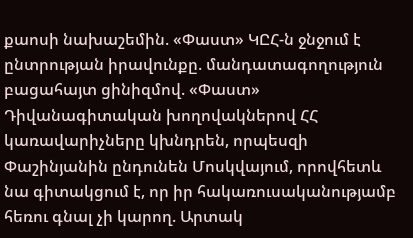քաոսի նախաշեմին. «Փաստ» ԿԸՀ-ն ջնջում է ընտրության իրավունքը. մանդատագողություն բացահայտ ցինիզմով. «Փաստ» Դիվանագիտական խողովակներով ՀՀ կառավարիչները կխնդրեն, որպեսզի Փաշինյանին ընդունեն Մոսկվայում, որովհետև նա գիտակցում է, որ իր հակառուսականությամբ հեռու գնալ չի կարող. Արտակ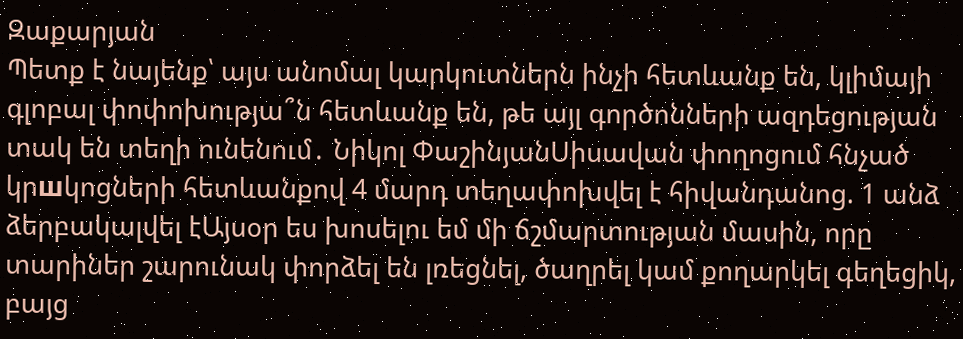Զաքարյան
Պետք է նայենք՝ այս անոմալ կարկուտներն ինչի հետևանք են, կլիմայի գլոբալ փոփոխությա՞ն հետևանք են, թե այլ գործոնների ազդեցության տակ են տեղի ունենում․ Նիկոլ ՓաշինյանՍիսավան փողոցում հնչած կրшկոցների հետևանքով 4 մարդ տեղափոխվել է հիվանդանոց. 1 անձ ձերբակալվել էԱյսօր ես խոսելու եմ մի ճշմարտության մասին, որը տարիներ շարունակ փորձել են լռեցնել, ծաղրել կամ քողարկել գեղեցիկ, բայց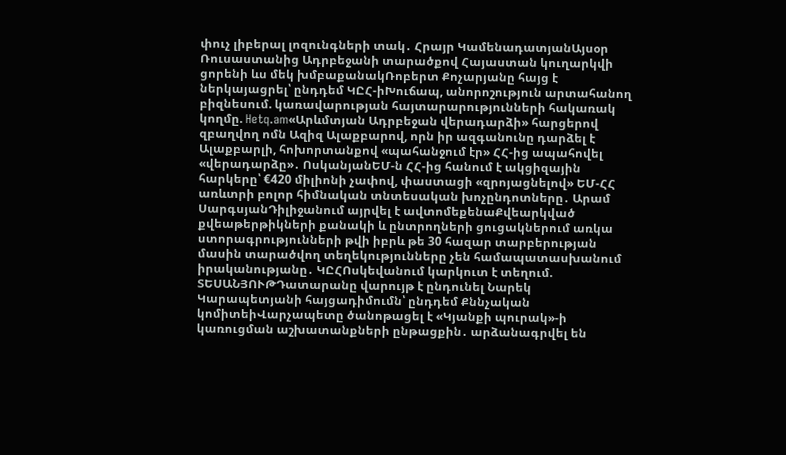փուչ լիբերալ լոզունգների տակ․ Հրայր ԿամենադատյանԱյսօր Ռուսաստանից Ադրբեջանի տարածքով Հայաստան կուղարկվի ցորենի ևս մեկ խմբաքանակՌոբերտ Քոչարյանը հայց է ներկայացրել՝ ընդդեմ ԿԸՀ-իԽուճապ, անորոշություն արտահանող բիզնեսում. կառավարության հայտարարությունների հակառակ կողմը. Hetq.am«Արևմտյան Ադրբեջան վերադարձի» հարցերով զբաղվող ոմն Ազիզ Ալաքբարով, որն իր ազգանունը դարձել է Ալաքբարլի, հոխորտանքով «պահանջում էր» ՀՀ-ից ապահովել «վերադարձը»․ ՈսկանյանԵՄ-ն ՀՀ-ից հանում է ակցիզային հարկերը՝ €420 միլիոնի չափով, փաստացի «զրոյացնելով» ԵՄ-ՀՀ առևտրի բոլոր հիմնական տնտեսական խոչընդոտները․ Արամ ՍարգսյանԴիլիջանում այրվել է ավտոմեքենաՔվեարկված քվեաթերթիկների քանակի և ընտրողների ցուցակներում առկա ստորագրությունների թվի իբրև թե 30 հազար տարբերության մասին տարածվող տեղեկությունները չեն համապատասխանում իրականությանը․ ԿԸՀՈսկեվանում կարկուտ է տեղում. ՏԵՍԱՆՅՈՒԹԴատարանը վարույթ է ընդունել Նարեկ Կարապետյանի հայցադիմումն՝ ընդդեմ Քննչական կոմիտեիՎարչապետը ծանոթացել է «Կյանքի պուրակ»-ի կառուցման աշխատանքների ընթացքին․ արձանագրվել են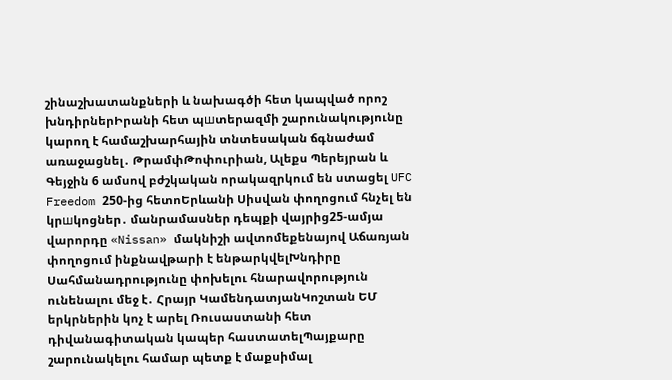շինաշխատանքների և նախագծի հետ կապված որոշ խնդիրներԻրանի հետ պшտերազմի շարունակությունը կարող է համաշխարհային տնտեսական ճգնաժամ առաջացնել․ ԹրամփԹոփուրիան, Ալեքս Պերեյրան և Գեյջին 6 ամսով բժշկական որակազրկում են ստացել UFC Freedom 250-ից հետոԵրևանի Սիսվան փողոցում հնչել են կրшկոցներ․ մանրամասներ դեպքի վայրից25-ամյա վարորդը «Nissan» մակնիշի ավտոմեքենայով Աճառյան փողոցում ինքնավթարի է ենթարկվելԽնդիրը Սահմանադրությունը փոխելու հնարավորություն ունենալու մեջ է․ Հրայր ԿամենդատյանԿոշտան ԵՄ երկրներին կոչ է արել Ռուսաստանի հետ դիվանագիտական կապեր հաստատելՊայքարը շարունակելու համար պետք է մաքսիմալ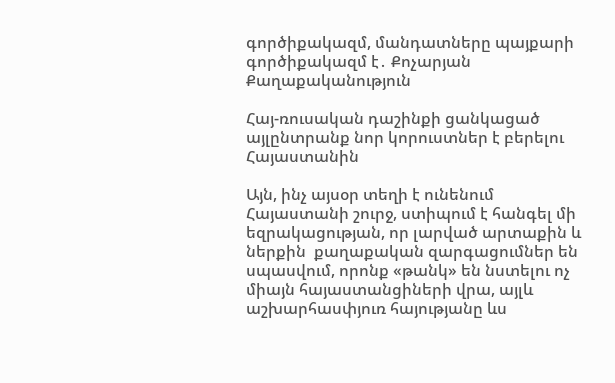գործիքակազմ, մանդատները պայքարի գործիքակազմ է․ Քոչարյան
Քաղաքականություն

Հայ-ռուսական դաշինքի ցանկացած այլընտրանք նոր կորուստներ է բերելու Հայաստանին

Այն, ինչ այսօր տեղի է ունենում Հայաստանի շուրջ, ստիպում է հանգել մի եզրակացության, որ լարված արտաքին և ներքին  քաղաքական զարգացումներ են սպասվում, որոնք «թանկ» են նստելու ոչ միայն հայաստանցիների վրա, այլև աշխարհասփյուռ հայությանը ևս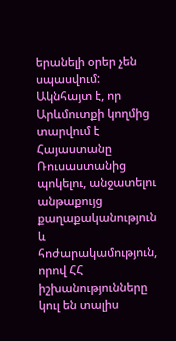երանելի օրեր չեն սպասվում: Ակնհայտ է, որ Արևմուտքի կողմից տարվում է Հայաստանը Ռուսաստանից պոկելու, անջատելու անթաքույց քաղաքականություն և հոժարակամություն, որով ՀՀ իշխանությունները կուլ են տալիս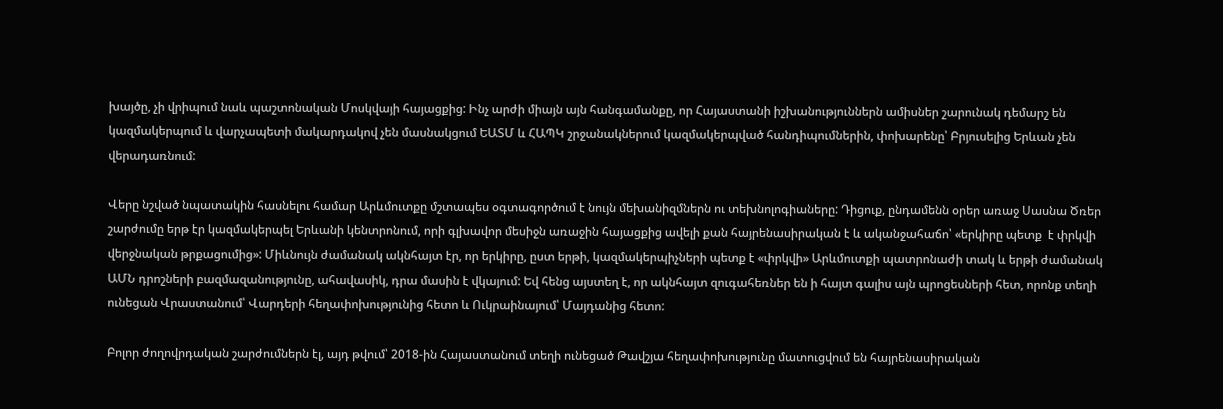խայծը, չի վրիպում նաև պաշտոնական Մոսկվայի հայացքից: Ինչ արժի միայն այն հանգամանքը, որ Հայաստանի իշխանություններն ամիսներ շարունակ դեմարշ են կազմակերպում և վարչապետի մակարդակով չեն մասնակցում ԵԱՏՄ և ՀԱՊԿ շրջանակներում կազմակերպված հանդիպումներին, փոխարենը՝ Բրյուսելից Երևան չեն վերադառնում:

Վերը նշված նպատակին հասնելու համար Արևմուտքը մշտապես օգտագործում է նույն մեխանիզմներն ու տեխնոլոգիաները: Դիցուք, ընդամենն օրեր առաջ Սասնա Ծռեր շարժումը երթ էր կազմակերպել Երևանի կենտրոնում, որի գլխավոր մեսիջն առաջին հայացքից ավելի քան հայրենասիրական է և ականջահաճո՝ «երկիրը պետք  է փրկվի վերջնական թրքացումից»: Միևնույն ժամանակ ակնհայտ էր, որ երկիրը, ըստ երթի, կազմակերպիչների պետք է «փրկվի» Արևմուտքի պատրոնաժի տակ և երթի ժամանակ ԱՄՆ դրոշների բազմազանությունը, ահավասիկ, դրա մասին է վկայում: Եվ հենց այստեղ է, որ ակնհայտ զուգահեռներ են ի հայտ գալիս այն պրոցեսների հետ, որոնք տեղի ունեցան Վրաստանում՝ Վարդերի հեղափոխությունից հետո և Ուկրաինայում՝ Մայդանից հետո:

Բոլոր ժողովրդական շարժումներն էլ, այդ թվում՝ 2018-ին Հայաստանում տեղի ունեցած Թավշյա հեղափոխությունը մատուցվում են հայրենասիրական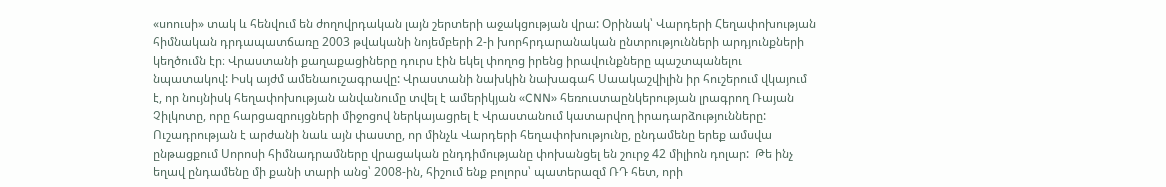«սոուսի» տակ և հենվում են ժողովրդական լայն շերտերի աջակցության վրա: Օրինակ՝ Վարդերի Հեղափոխության հիմնական դրդապատճառը 2003 թվականի նոյեմբերի 2-ի խորհրդարանական ընտրությունների արդյունքների կեղծումն էր։ Վրաստանի քաղաքացիները դուրս էին եկել փողոց իրենց իրավունքները պաշտպանելու նպատակով: Իսկ այժմ ամենաուշագրավը: Վրաստանի նախկին նախագահ Սաակաշվիլին իր հուշերում վկայում է, որ նույնիսկ հեղափոխության անվանումը տվել է ամերիկյան «CNN» հեռուստաընկերության լրագրող Ռայան Չիլկոտը, որը հարցազրույցների միջոցով ներկայացրել է Վրաստանում կատարվող իրադարձությունները: Ուշադրության է արժանի նաև այն փաստը, որ մինչև Վարդերի հեղափոխությունը, ընդամենը երեք ամսվա ընթացքում Սորոսի հիմնադրամները վրացական ընդդիմությանը փոխանցել են շուրջ 42 միլիոն դոլար:  Թե ինչ եղավ ընդամենը մի քանի տարի անց՝ 2008-ին, հիշում ենք բոլորս՝ պատերազմ ՌԴ հետ, որի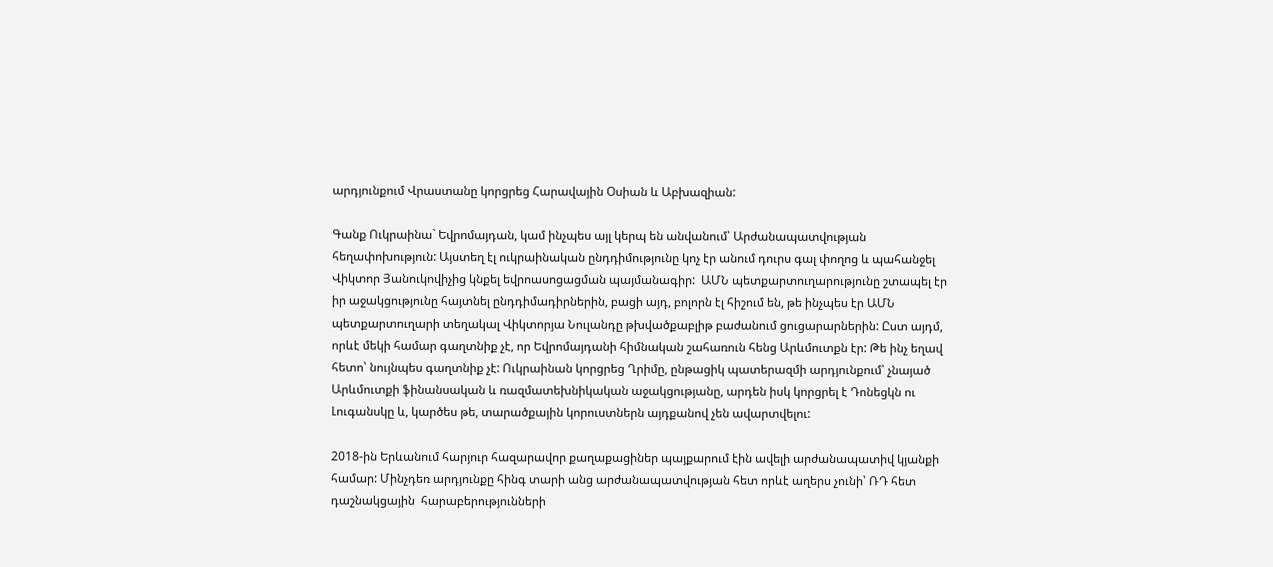արդյունքում Վրաստանը կորցրեց Հարավային Օսիան և Աբխազիան:

Գանք Ուկրաինա` Եվրոմայդան, կամ ինչպես այլ կերպ են անվանում՝ Արժանապատվության հեղափոխություն: Այստեղ էլ ուկրաինական ընդդիմությունը կոչ էր անում դուրս գալ փողոց և պահանջել Վիկտոր Յանուկովիչից կնքել եվրոասոցացման պայմանագիր:  ԱՄՆ պետքարտուղարությունը շտապել էր իր աջակցությունը հայտնել ընդդիմադիրներին, բացի այդ, բոլորն էլ հիշում են, թե ինչպես էր ԱՄՆ պետքարտուղարի տեղակալ Վիկտորյա Նուլանդը թխվածքաբլիթ բաժանում ցուցարարներին: Ըստ այդմ, որևէ մեկի համար գաղտնիք չէ, որ Եվրոմայդանի հիմնական շահառուն հենց Արևմուտքն էր: Թե ինչ եղավ հետո՝ նույնպես գաղտնիք չէ: Ուկրաինան կորցրեց Ղրիմը, ընթացիկ պատերազմի արդյունքում՝ չնայած Արևմուտքի ֆինանսական և ռազմատեխնիկական աջակցությանը, արդեն իսկ կորցրել է Դոնեցկն ու Լուգանսկը և, կարծես թե, տարածքային կորուստներն այդքանով չեն ավարտվելու:

2018-ին Երևանում հարյուր հազարավոր քաղաքացիներ պայքարում էին ավելի արժանապատիվ կյանքի համար: Մինչդեռ արդյունքը հինգ տարի անց արժանապատվության հետ որևէ աղերս չունի՝ ՌԴ հետ դաշնակցային  հարաբերությունների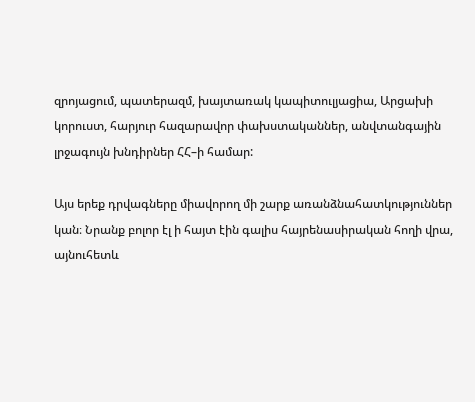զրոյացում, պատերազմ, խայտառակ կապիտուլյացիա, Արցախի կորուստ, հարյուր հազարավոր փախստականներ, անվտանգային լրջագույն խնդիրներ ՀՀ–ի համար:

Այս երեք դրվագները միավորող մի շարք առանձնահատկություններ կան։ Նրանք բոլոր էլ ի հայտ էին գալիս հայրենասիրական հողի վրա, այնուհետև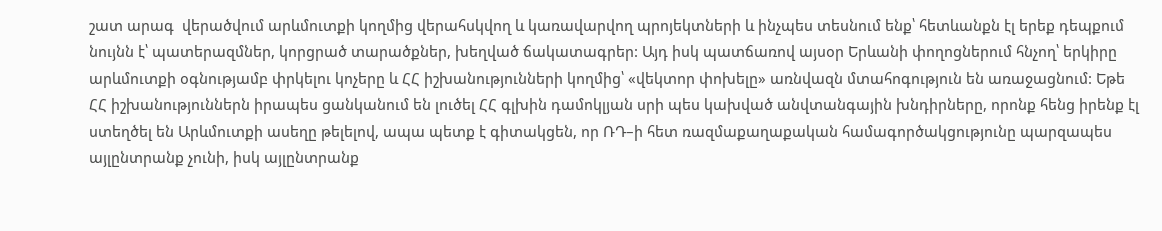շատ արագ  վերածվում արևմուտքի կողմից վերահսկվող և կառավարվող պրոյեկտների և ինչպես տեսնում ենք՝ հետևանքն էլ երեք դեպքում նույնն է՝ պատերազմներ, կորցրած տարածքներ, խեղված ճակատագրեր: Այդ իսկ պատճառով այսօր Երևանի փողոցներում հնչող՝ երկիրը արևմուտքի օգնությամբ փրկելու կոչերը և ՀՀ իշխանությունների կողմից՝ «վեկտոր փոխելը» առնվազն մտահոգություն են առաջացնում: Եթե ՀՀ իշխանություններն իրապես ցանկանում են լուծել ՀՀ գլխին դամոկլյան սրի պես կախված անվտանգային խնդիրները, որոնք հենց իրենք էլ ստեղծել են Արևմուտքի ասեղը թելելով, ապա պետք է գիտակցեն, որ ՌԴ–ի հետ ռազմաքաղաքական համագործակցությունը պարզապես այլընտրանք չունի, իսկ այլընտրանք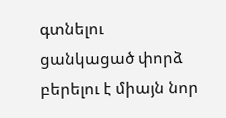գտնելու ցանկացած փորձ բերելու է միայն նոր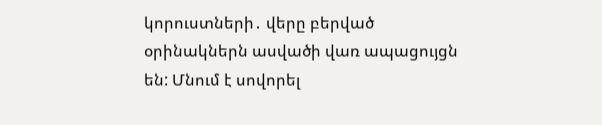կորուստների․ վերը բերված օրինակներն ասվածի վառ ապացույցն են: Մնում է սովորել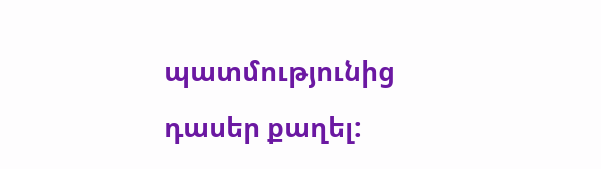պատմությունից դասեր քաղել: